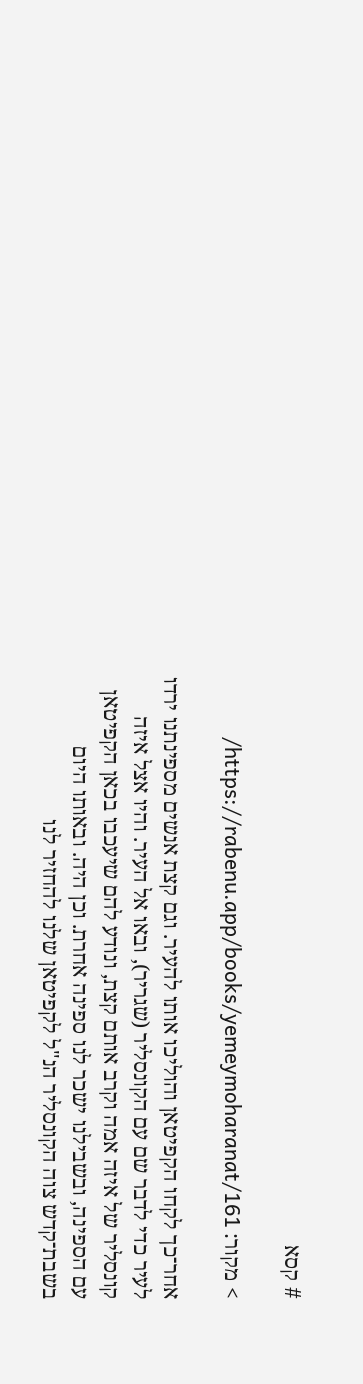# קסא

> מקור: https://rabenu.app/books/yemeymoharanat/161/

אחר־כך לקחו הקפיטאן והוליכו אותו להעיר. וגם קצת אנשים מספינתנו ירדו לעיר כדי לדבר שם עם הקונסליר (שגריר), ובאו אל העיר. והיו אצל איזה קונסליר של איזה אמה וקרב אותם קצת, ונודע להם שיעכבו בכאן הקפיטאן עם הספינה, ובשבילנו ישכר לנו ספינה אחרת. וכן היה. ובאותו היום בשבת־קדש צוה הקונסליר הנ"ל לקפיטאן שלנו להחזיר לנו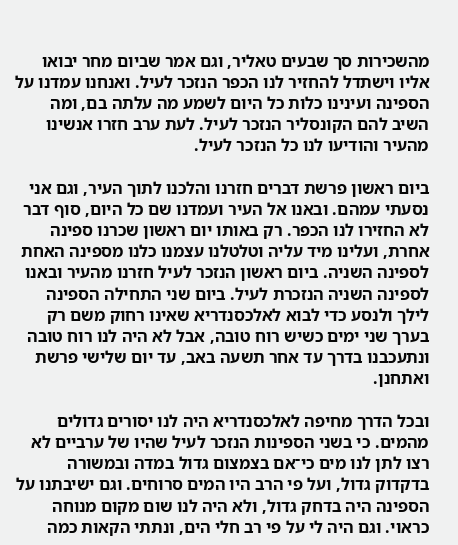מהשכירות סך שבעים טאליר, וגם אמר שביום מחר יבואו אליו וישתדל להחזיר לנו הכפר הנזכר לעיל. ואנחנו עמדנו על הספינה ועינינו כלות כל היום לשמע מה עלתה בם, ומה השיב להם הקונסליר הנזכר לעיל. לעת ערב חזרו אנשינו מהעיר והודיעו לנו כל הנזכר לעיל.

ביום ראשון פרשת דברים חזרנו והלכנו לתוך העיר, וגם אני נסעתי עמהם. ובאנו אל העיר ועמדנו שם כל היום, סוף דבר לא החזירו לנו הכפר. רק באותו יום ראשון שכרנו ספינה אחרת, ועלינו מיד עליה וטלטלנו עצמנו כלנו מספינה האחת לספינה השניה. ביום ראשון הנזכר לעיל חזרנו מהעיר ובאנו לספינה השניה הנזכרת לעיל. ביום שני התחילה הספינה לילך ולנסע כדי לבוא לאלכסנדריא שאינו רחוק משם רק בערך שני ימים כשיש רוח טובה, אבל לא היה לנו רוח טובה ונתעכבנו בדרך עד אחר תשעה באב, עד יום שלישי פרשת ואתחנן.

ובכל הדרך מחיפה לאלכסנדריא היה לנו יסורים גדולים מהמים. כי בשני הספינות הנזכר לעיל שהיו של ערביים לא רצו לתן לנו מים כי־אם בצמצום גדול במדה ובמשורה בדקדוק גדול, ועל פי הרב היו המים סרוחים. וגם ישיבתנו על הספינה היה בדחק גדול, ולא היה לנו שום מקום מנוחה כראוי. וגם היה לי על פי רב חלי הים, ונתתי הקאות כמה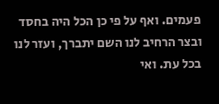פעמים. ואף על פי כן הכל היה בחסד ובצר הרחיב לנו השם יתברך, ועזר לנו בכל עת. ואי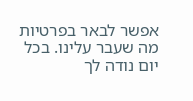אפשר לבאר בפרטיות מה שעבר עלינו. בכל יום נודה לך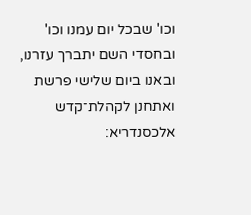וכו' שבכל יום עמנו וכו' ובחסדי השם יתברך עזרנו, ובאנו ביום שלישי פרשת ואתחנן לקהלת־קדש אלכסנדריא: